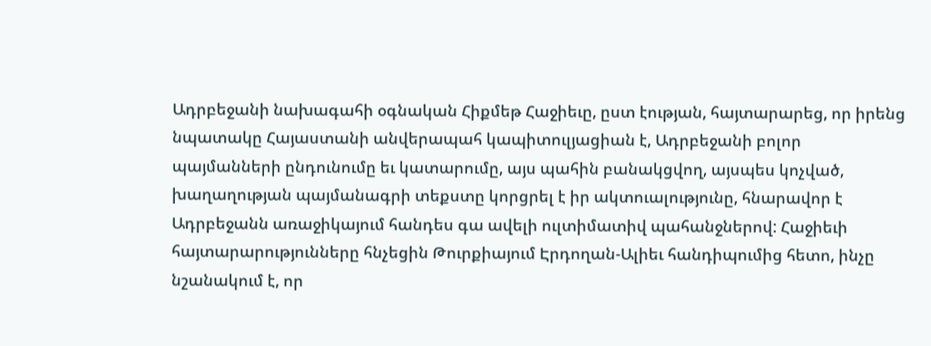Ադրբեջանի նախագահի օգնական Հիքմեթ Հաջիեւը, ըստ էության, հայտարարեց, որ իրենց նպատակը Հայաստանի անվերապահ կապիտուլյացիան է, Ադրբեջանի բոլոր պայմանների ընդունումը եւ կատարումը, այս պահին բանակցվող, այսպես կոչված, խաղաղության պայմանագրի տեքստը կորցրել է իր ակտուալությունը, հնարավոր է Ադրբեջանն առաջիկայում հանդես գա ավելի ուլտիմատիվ պահանջներով: Հաջիեւի հայտարարությունները հնչեցին Թուրքիայում Էրդողան-Ալիեւ հանդիպումից հետո, ինչը նշանակում է, որ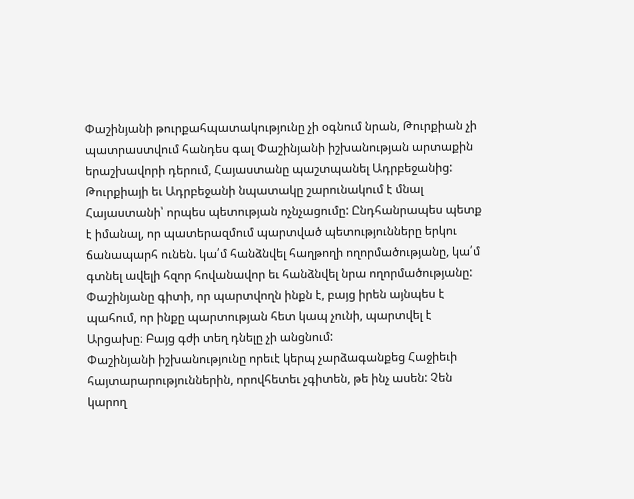Փաշինյանի թուրքահպատակությունը չի օգնում նրան, Թուրքիան չի պատրաստվում հանդես գալ Փաշինյանի իշխանության արտաքին երաշխավորի դերում, Հայաստանը պաշտպանել Ադրբեջանից: Թուրքիայի եւ Ադրբեջանի նպատակը շարունակում է մնալ Հայաստանի՝ որպես պետության ոչնչացումը: Ընդհանրապես պետք է իմանալ, որ պատերազմում պարտված պետությունները երկու ճանապարհ ունեն. կա՛մ հանձնվել հաղթողի ողորմածությանը, կա՛մ գտնել ավելի հզոր հովանավոր եւ հանձնվել նրա ողորմածությանը: Փաշինյանը գիտի, որ պարտվողն ինքն է, բայց իրեն այնպես է պահում, որ ինքը պարտության հետ կապ չունի, պարտվել է Արցախը։ Բայց գժի տեղ դնելը չի անցնում:
Փաշինյանի իշխանությունը որեւէ կերպ չարձագանքեց Հաջիեւի հայտարարություններին, որովհետեւ չգիտեն, թե ինչ ասեն: Չեն կարող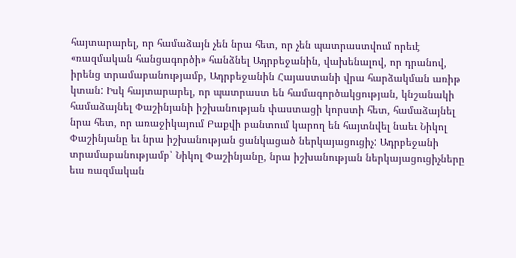հայտարարել, որ համաձայն չեն նրա հետ, որ չեն պատրաստվում որեւէ «ռազմական հանցագործի» հանձնել Ադրբեջանին, վախենալով, որ դրանով, իրենց տրամաբանությամբ, Ադրբեջանին Հայաստանի վրա հարձակման առիթ կտան: Իսկ հայտարարել, որ պատրաստ են համագործակցության, կնշանակի համաձայնել Փաշինյանի իշխանության փաստացի կորստի հետ, համաձայնել նրա հետ, որ առաջիկայում Բաքվի բանտում կարող են հայտնվել նաեւ Նիկոլ Փաշինյանը եւ նրա իշխանության ցանկացած ներկայացուցիչ: Ադրբեջանի տրամաբանությամբ՝ Նիկոլ Փաշինյանը, նրա իշխանության ներկայացուցիչները եւս ռազմական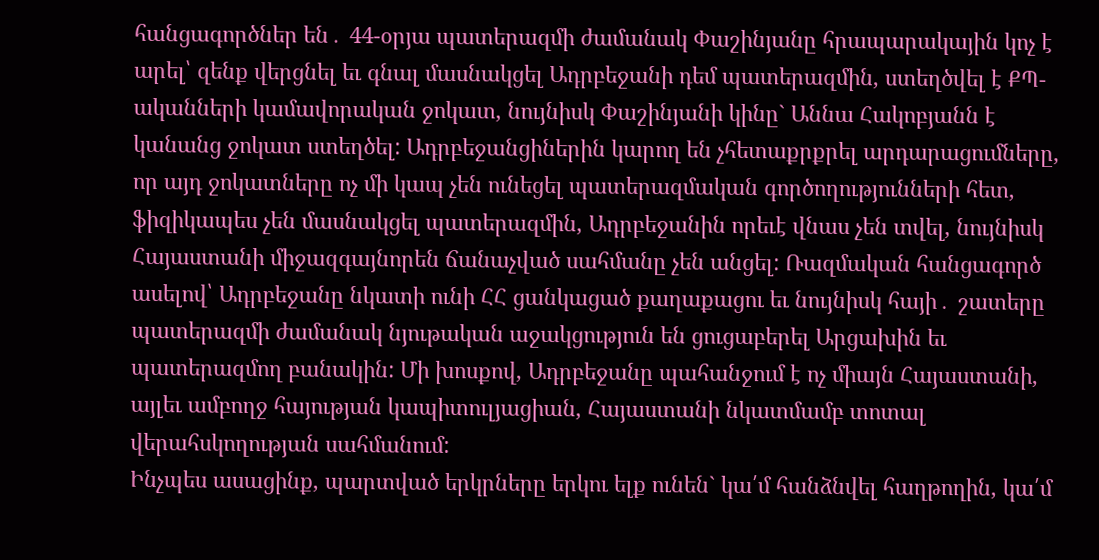հանցագործներ են․ 44-օրյա պատերազմի ժամանակ Փաշինյանը հրապարակային կոչ է արել՝ զենք վերցնել եւ գնալ մասնակցել Ադրբեջանի դեմ պատերազմին, ստեղծվել է ՔՊ-ականների կամավորական ջոկատ, նույնիսկ Փաշինյանի կինը` Աննա Հակոբյանն է կանանց ջոկատ ստեղծել: Ադրբեջանցիներին կարող են չհետաքրքրել արդարացումները, որ այդ ջոկատները ոչ մի կապ չեն ունեցել պատերազմական գործողությունների հետ, ֆիզիկապես չեն մասնակցել պատերազմին, Ադրբեջանին որեւէ վնաս չեն տվել, նույնիսկ Հայաստանի միջազգայնորեն ճանաչված սահմանը չեն անցել: Ռազմական հանցագործ ասելով՝ Ադրբեջանը նկատի ունի ՀՀ ցանկացած քաղաքացու եւ նույնիսկ հայի․ շատերը պատերազմի ժամանակ նյութական աջակցություն են ցուցաբերել Արցախին եւ պատերազմող բանակին: Մի խոսքով, Ադրբեջանը պահանջում է ոչ միայն Հայաստանի, այլեւ ամբողջ հայության կապիտուլյացիան, Հայաստանի նկատմամբ տոտալ վերահսկողության սահմանում:
Ինչպես ասացինք, պարտված երկրները երկու ելք ունեն` կա՛մ հանձնվել հաղթողին, կա՛մ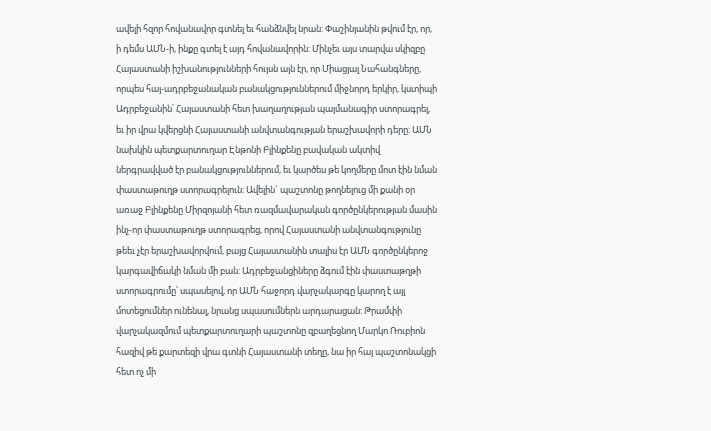ավելի հզոր հովանավոր գտնել եւ հանձնվել նրան: Փաշինյանին թվում էր, որ, ի դեմս ԱՄՆ-ի, ինքը գտել է այդ հովանավորին: Մինչեւ այս տարվա սկիզբը Հայաստանի իշխանությունների հույսն այն էր, որ Միացյալ Նահանգները, որպես հայ-ադրբեջանական բանակցություններում միջնորդ երկիր, կստիպի Ադրբեջանին՝ Հայաստանի հետ խաղաղության պայմանագիր ստորագրել, եւ իր վրա կվերցնի Հայաստանի անվտանգության երաշխավորի դերը: ԱՄՆ նախկին պետքարտուղար Էնթոնի Բլինքենը բավական ակտիվ ներգրավված էր բանակցություններում, եւ կարծես թե կողմերը մոտ էին նման փաստաթուղթ ստորագրելուն: Ավելին` պաշտոնը թողնելուց մի քանի օր առաջ Բլինքենը Միրզոյանի հետ ռազմավարական գործընկերության մասին ինչ-որ փաստաթուղթ ստորագրեց, որով Հայաստանի անվտանգությունը թեեւ չէր երաշխավորվում, բայց Հայաստանին տալիս էր ԱՄՆ գործընկերոջ կարգավիճակի նման մի բան: Ադրբեջանցիները ձգում էին փաստաթղթի ստորագրումը՝ սպասելով, որ ԱՄՆ հաջորդ վարչակարգը կարող է այլ մոտեցումներ ունենալ, նրանց սպասումներն արդարացան: Թրամփի վարչակազմում պետքարտուղարի պաշտոնը զբաղեցնող Մարկո Ռուբիոն հազիվ թե քարտեզի վրա գտնի Հայաստանի տեղը, նա իր հայ պաշտոնակցի հետ ոչ մի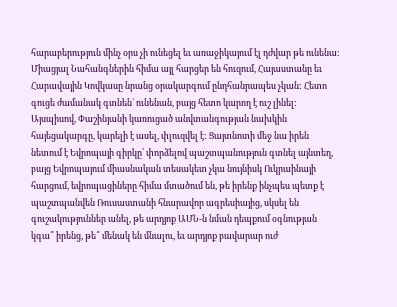հարաբերություն մինչ օրս չի ունեցել եւ առաջիկայում էլ դժվար թե ունենա: Միացյալ Նահանգներին հիմա այլ հարցեր են հուզում, Հայաստանը եւ Հարավային Կովկասը նրանց օրակարգում ընդհանրապես չկան: Հետո գուցե ժամանակ գտնեն` ունենան, բայց հետո կարող է ուշ լինել:
Այսպիսով, Փաշինյանի կառուցած անվտանգության նախկին հայեցակարգը, կարելի է ասել, փլուզվել է: Ցայտնոտի մեջ նա իրեն նետում է Եվրոպայի գիրկը՝ փորձելով պաշտպանություն գտնել այնտեղ, բայց Եվրոպայում միասնական տեսակետ չկա նույնիսկ Ուկրաինայի հարցում, եվրոպացիները հիմա մտածում են, թե իրենք ինչպես պետք է պաշտպանվեն Ռուսաստանի հնարավոր ագրեսիայից, սկսել են գուշակություններ անել, թե արդյոք ԱՄՆ-ն նման դեպքում օգնության կգա՞ իրենց, թե՞ մենակ են մնալու, եւ արդյոք բավարար ուժ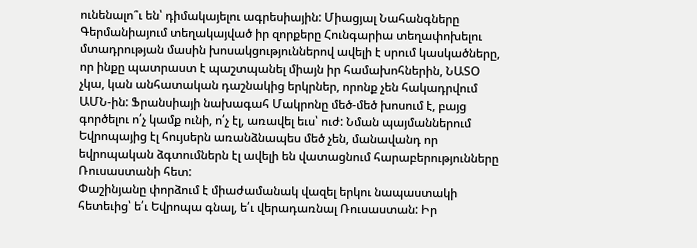ունենալո՞ւ են՝ դիմակայելու ագրեսիային: Միացյալ Նահանգները Գերմանիայում տեղակայված իր զորքերը Հունգարիա տեղափոխելու մտադրության մասին խոսակցություններով ավելի է սրում կասկածները, որ ինքը պատրաստ է պաշտպանել միայն իր համախոհներին, ՆԱՏՕ չկա, կան անհատական դաշնակից երկրներ, որոնք չեն հակադրվում ԱՄՆ-ին: Ֆրանսիայի նախագահ Մակրոնը մեծ-մեծ խոսում է, բայց գործելու ո՛չ կամք ունի, ո՛չ էլ, առավել եւս՝ ուժ: Նման պայմաններում Եվրոպայից էլ հույսերն առանձնապես մեծ չեն, մանավանդ որ եվրոպական ձգտումներն էլ ավելի են վատացնում հարաբերությունները Ռուսաստանի հետ:
Փաշինյանը փորձում է միաժամանակ վազել երկու նապաստակի հետեւից՝ ե՛ւ Եվրոպա գնալ, ե՛ւ վերադառնալ Ռուսաստան: Իր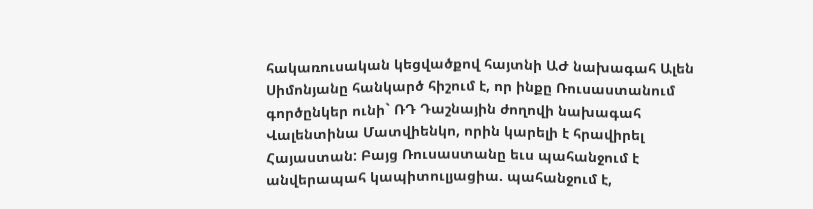հակառուսական կեցվածքով հայտնի ԱԺ նախագահ Ալեն Սիմոնյանը հանկարծ հիշում է, որ ինքը Ռուսաստանում գործընկեր ունի` ՌԴ Դաշնային ժողովի նախագահ Վալենտինա Մատվիենկո, որին կարելի է հրավիրել Հայաստան: Բայց Ռուսաստանը եւս պահանջում է անվերապահ կապիտուլյացիա. պահանջում է,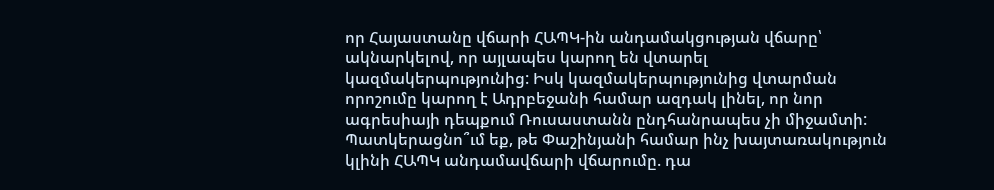որ Հայաստանը վճարի ՀԱՊԿ-ին անդամակցության վճարը՝ ակնարկելով, որ այլապես կարող են վտարել կազմակերպությունից: Իսկ կազմակերպությունից վտարման որոշումը կարող է Ադրբեջանի համար ազդակ լինել, որ նոր ագրեսիայի դեպքում Ռուսաստանն ընդհանրապես չի միջամտի: Պատկերացնո՞ւմ եք, թե Փաշինյանի համար ինչ խայտառակություն կլինի ՀԱՊԿ անդամավճարի վճարումը. դա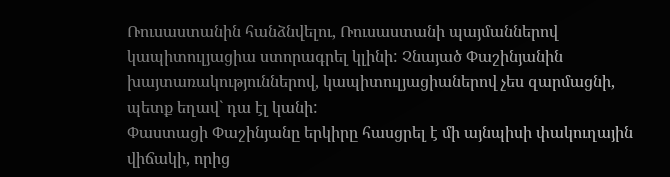Ռուսաստանին հանձնվելու, Ռուսաստանի պայմաններով կապիտուլյացիա ստորագրել կլինի: Չնայած Փաշինյանին խայտառակություններով, կապիտուլյացիաներով չես զարմացնի, պետք եղավ` դա էլ կանի:
Փաստացի Փաշինյանը երկիրը հասցրել է մի այնպիսի փակուղային վիճակի, որից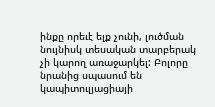ինքը որեւէ ելք չունի, լուծման նույնիսկ տեսական տարբերակ չի կարող առաջարկել: Բոլորը նրանից սպասում են կապիտուլյացիայի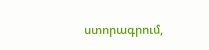ստորագրում,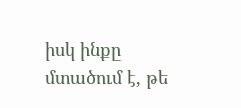իսկ ինքը մտածում է, թե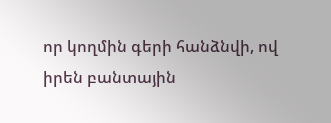որ կողմին գերի հանձնվի, ով իրեն բանտային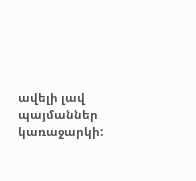ավելի լավ պայմաններ կառաջարկի: